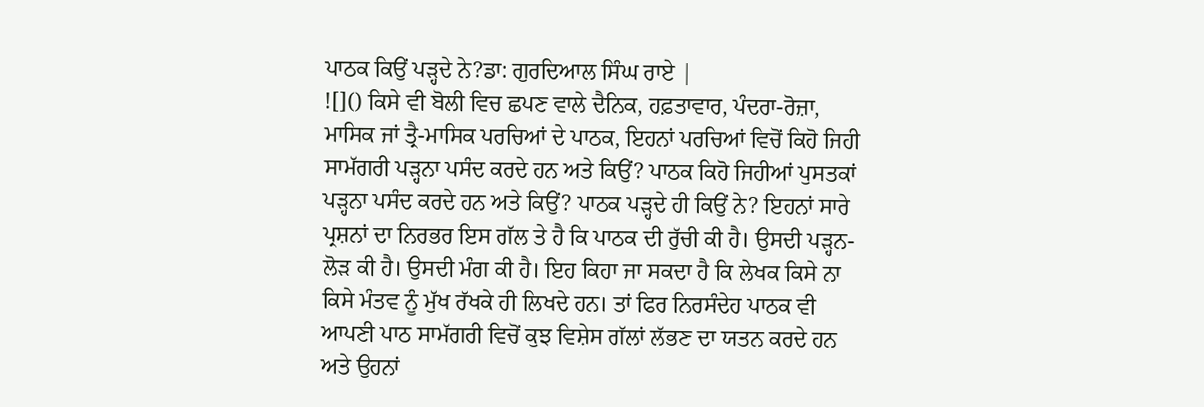ਪਾਠਕ ਕਿਉਂ ਪੜ੍ਹਦੇ ਨੇ?ਡਾ: ਗੁਰਦਿਆਲ ਸਿੰਘ ਰਾਏ |
![]() ਕਿਸੇ ਵੀ ਬੋਲੀ ਵਿਚ ਛਪਣ ਵਾਲੇ ਦੈਨਿਕ, ਹਫ਼ਤਾਵਾਰ, ਪੰਦਰਾ-ਰੋਜ਼ਾ, ਮਾਸਿਕ ਜਾਂ ਤ੍ਰੈ-ਮਾਸਿਕ ਪਰਚਿਆਂ ਦੇ ਪਾਠਕ, ਇਹਨਾਂ ਪਰਚਿਆਂ ਵਿਚੋਂ ਕਿਹੋ ਜਿਹੀ ਸਾਮੱਗਰੀ ਪੜ੍ਹਨਾ ਪਸੰਦ ਕਰਦੇ ਹਨ ਅਤੇ ਕਿਉਂ? ਪਾਠਕ ਕਿਹੋ ਜਿਹੀਆਂ ਪੁਸਤਕਾਂ ਪੜ੍ਹਨਾ ਪਸੰਦ ਕਰਦੇ ਹਨ ਅਤੇ ਕਿਉਂ? ਪਾਠਕ ਪੜ੍ਹਦੇ ਹੀ ਕਿਉਂ ਨੇ? ਇਹਨਾਂ ਸਾਰੇ ਪ੍ਰਸ਼ਨਾਂ ਦਾ ਨਿਰਭਰ ਇਸ ਗੱਲ ਤੇ ਹੈ ਕਿ ਪਾਠਕ ਦੀ ਰੁੱਚੀ ਕੀ ਹੈ। ਉਸਦੀ ਪੜ੍ਹਨ-ਲੋੜ ਕੀ ਹੈ। ਉਸਦੀ ਮੰਗ ਕੀ ਹੈ। ਇਹ ਕਿਹਾ ਜਾ ਸਕਦਾ ਹੈ ਕਿ ਲੇਖਕ ਕਿਸੇ ਨਾ ਕਿਸੇ ਮੰਤਵ ਨੂੰ ਮੁੱਖ ਰੱਖਕੇ ਹੀ ਲਿਖਦੇ ਹਨ। ਤਾਂ ਫਿਰ ਨਿਰਸੰਦੇਹ ਪਾਠਕ ਵੀ ਆਪਣੀ ਪਾਠ ਸਾਮੱਗਰੀ ਵਿਚੋਂ ਕੁਝ ਵਿਸ਼ੇਸ ਗੱਲਾਂ ਲੱਭਣ ਦਾ ਯਤਨ ਕਰਦੇ ਹਨ ਅਤੇ ਉਹਨਾਂ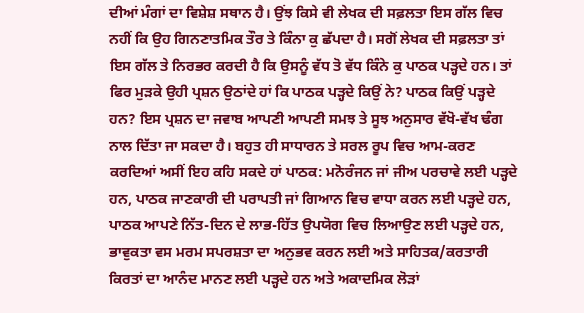ਦੀਆਂ ਮੰਗਾਂ ਦਾ ਵਿਸ਼ੇਸ਼ ਸਥਾਨ ਹੈ। ਉਂਝ ਕਿਸੇ ਵੀ ਲੇਖਕ ਦੀ ਸਫ਼ਲਤਾ ਇਸ ਗੱਲ ਵਿਚ ਨਹੀਂ ਕਿ ਉਹ ਗਿਨਣਾਤਮਿਕ ਤੌਰ ਤੇ ਕਿੰਨਾ ਕੁ ਛੱਪਦਾ ਹੈ। ਸਗੋਂ ਲੇਖਕ ਦੀ ਸਫ਼ਲਤਾ ਤਾਂ ਇਸ ਗੱਲ ਤੇ ਨਿਰਭਰ ਕਰਦੀ ਹੈ ਕਿ ਉਸਨੂੰ ਵੱਧ ਤੋ ਵੱਧ ਕਿੰਨੇ ਕੁ ਪਾਠਕ ਪੜ੍ਹਦੇ ਹਨ। ਤਾਂ ਫਿਰ ਮੁੜਕੇ ਉਹੀ ਪ੍ਰਸ਼ਨ ਉਠਾਂਦੇ ਹਾਂ ਕਿ ਪਾਠਕ ਪੜ੍ਹਦੇ ਕਿਉਂ ਨੇ? ਪਾਠਕ ਕਿਉਂ ਪੜ੍ਹਦੇ ਹਨ? ਇਸ ਪ੍ਰਸ਼ਨ ਦਾ ਜਵਾਬ ਆਪਣੀ ਆਪਣੀ ਸਮਝ ਤੇ ਸੂਝ ਅਨੁਸਾਰ ਵੱਖੋ-ਵੱਖ ਢੰਗ ਨਾਲ ਦਿੱਤਾ ਜਾ ਸਕਦਾ ਹੈ। ਬਹੁਤ ਹੀ ਸਾਧਾਰਨ ਤੇ ਸਰਲ ਰੂਪ ਵਿਚ ਆਮ-ਕਰਣ ਕਰਦਿਆਂ ਅਸੀਂ ਇਹ ਕਹਿ ਸਕਦੇ ਹਾਂ ਪਾਠਕ: ਮਨੋਰੰਜਨ ਜਾਂ ਜੀਅ ਪਰਚਾਵੇ ਲਈ ਪੜ੍ਹਦੇ ਹਨ, ਪਾਠਕ ਜਾਣਕਾਰੀ ਦੀ ਪਰਾਪਤੀ ਜਾਂ ਗਿਆਨ ਵਿਚ ਵਾਧਾ ਕਰਨ ਲਈ ਪੜ੍ਹਦੇ ਹਨ, ਪਾਠਕ ਆਪਣੇ ਨਿੱਤ-ਦਿਨ ਦੇ ਲਾਭ-ਹਿੱਤ ਉਪਯੋਗ ਵਿਚ ਲਿਆਉਣ ਲਈ ਪੜ੍ਹਦੇ ਹਨ, ਭਾਵੁਕਤਾ ਵਸ ਮਰਮ ਸਪਰਸ਼ਤਾ ਦਾ ਅਨੁਭਵ ਕਰਨ ਲਈ ਅਤੇ ਸਾਹਿਤਕ/ਕਰਤਾਰੀ ਕਿਰਤਾਂ ਦਾ ਆਨੰਦ ਮਾਨਣ ਲਈ ਪੜ੍ਹਦੇ ਹਨ ਅਤੇ ਅਕਾਦਮਿਕ ਲੋੜਾਂ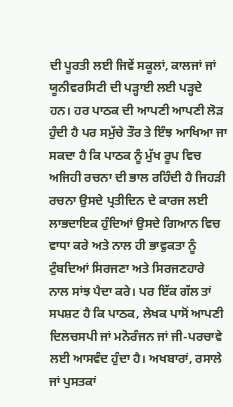ਦੀ ਪੂਰਤੀ ਲਈ ਜਿਵੇਂ ਸਕੂਲਾਂ, ਕਾਲਜਾਂ ਜਾਂ ਯੂਨੀਵਰਸਿਟੀ ਦੀ ਪੜ੍ਹਾਈ ਲਈ ਪੜ੍ਹਦੇ ਹਨ। ਹਰ ਪਾਠਕ ਦੀ ਆਪਣੀ ਆਪਣੀ ਲੋੜ ਹੁੰਦੀ ਹੈ ਪਰ ਸਮੁੱਚੇ ਤੌਰ ਤੇ ਇੰਝ ਆਖਿਆ ਜਾ ਸਕਦਾ ਹੈ ਕਿ ਪਾਠਕ ਨੂੰ ਮੁੱਖ ਰੂਪ ਵਿਚ ਅਜਿਹੀ ਰਚਨਾ ਦੀ ਭਾਲ ਰਹਿੰਦੀ ਹੈ ਜਿਹੜੀ ਰਚਨਾ ਉਸਦੇ ਪ੍ਰਤੀਦਿਨ ਦੇ ਕਾਰਜ ਲਈ ਲਾਭਦਾਇਕ ਹੁੰਦਿਆਂ ਉਸਦੇ ਗਿਆਨ ਵਿਚ ਵਾਧਾ ਕਰੇ ਅਤੇ ਨਾਲ ਹੀ ਭਾਵੁਕਤਾ ਨੂੰ ਟੁੰਬਦਿਆਂ ਸਿਰਜਣਾ ਅਤੇ ਸਿਰਜਣਹਾਰੇ ਨਾਲ ਸਾਂਝ ਪੈਦਾ ਕਰੇ। ਪਰ ਇੱਕ ਗੱਲ ਤਾਂ ਸਪਸ਼ਟ ਹੈ ਕਿ ਪਾਠਕ, ਲੇਖਕ ਪਾਸੋਂ ਆਪਣੀ ਦਿਲਚਸਪੀ ਜਾਂ ਮਨੋਰੰਜਨ ਜਾਂ ਜੀ-ਪਰਚਾਵੇ ਲਈ ਆਸਵੰਦ ਹੁੰਦਾ ਹੈ। ਅਖਬਾਰਾਂ, ਰਸਾਲੇ ਜਾਂ ਪੁਸਤਕਾਂ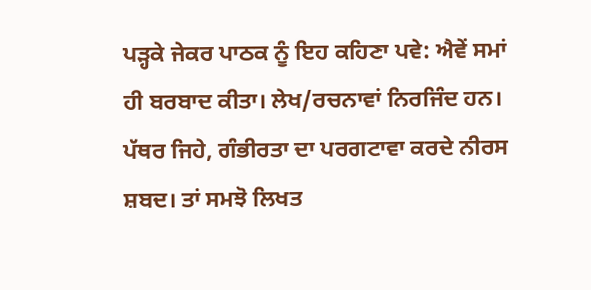ਪੜ੍ਹਕੇ ਜੇਕਰ ਪਾਠਕ ਨੂੰ ਇਹ ਕਹਿਣਾ ਪਵੇ: ਐਵੇਂ ਸਮਾਂ ਹੀ ਬਰਬਾਦ ਕੀਤਾ। ਲੇਖ/ਰਚਨਾਵਾਂ ਨਿਰਜਿੰਦ ਹਨ। ਪੱਥਰ ਜਿਹੇ, ਗੰਭੀਰਤਾ ਦਾ ਪਰਗਟਾਵਾ ਕਰਦੇ ਨੀਰਸ ਸ਼ਬਦ। ਤਾਂ ਸਮਝੋ ਲਿਖਤ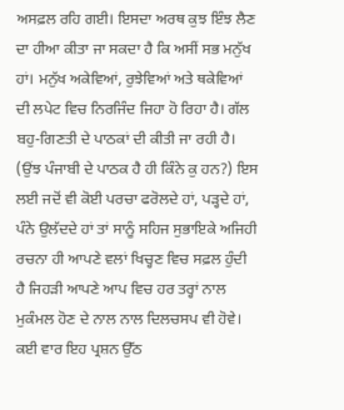ਅਸਫ਼ਲ ਰਹਿ ਗਈ। ਇਸਦਾ ਅਰਥ ਕੁਝ ਇੰਝ ਲੈਣ ਦਾ ਹੀਆ ਕੀਤਾ ਜਾ ਸਕਦਾ ਹੈ ਕਿ ਅਸੀਂ ਸਭ ਮਨੁੱਖ ਹਾਂ। ਮਨੁੱਖ ਅਕੇਵਿਆਂ, ਰੁਝੇਵਿਆਂ ਅਤੇ ਥਕੇਵਿਆਂ ਦੀ ਲਪੇਟ ਵਿਚ ਨਿਰਜਿੰਦ ਜਿਹਾ ਹੋ ਰਿਹਾ ਹੈ। ਗੱਲ ਬਹੁ-ਗਿਣਤੀ ਦੇ ਪਾਠਕਾਂ ਦੀ ਕੀਤੀ ਜਾ ਰਹੀ ਹੈ। (ਉਂਝ ਪੰਜਾਬੀ ਦੇ ਪਾਠਕ ਹੈ ਹੀ ਕਿੰਨੇ ਕੁ ਹਨ?) ਇਸ ਲਈ ਜਦੋਂ ਵੀ ਕੋਈ ਪਰਚਾ ਫਰੋਲਦੇ ਹਾਂ, ਪੜ੍ਹਦੇ ਹਾਂ, ਪੰਨੇ ਉਲੱਦਦੇ ਹਾਂ ਤਾਂ ਸਾਨੂੰ ਸਹਿਜ ਸੁਭਾਇਕੇ ਅਜਿਹੀ ਰਚਨਾ ਹੀ ਆਪਣੇ ਵਲਾਂ ਖਿਚ੍ਹਣ ਵਿਚ ਸਫ਼ਲ ਹੁੰਦੀ ਹੈ ਜਿਹੜੀ ਆਪਣੇ ਆਪ ਵਿਚ ਹਰ ਤਰ੍ਹਾਂ ਨਾਲ ਮੁਕੰਮਲ ਹੋਣ ਦੇ ਨਾਲ ਨਾਲ ਦਿਲਚਸਪ ਵੀ ਹੋਵੇ। ਕਈ ਵਾਰ ਇਹ ਪ੍ਰਸ਼ਨ ਉੱਠ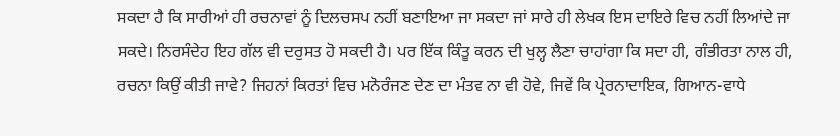ਸਕਦਾ ਹੈ ਕਿ ਸਾਰੀਆਂ ਹੀ ਰਚਨਾਵਾਂ ਨੂੰ ਦਿਲਚਸਪ ਨਹੀਂ ਬਣਾਇਆ ਜਾ ਸਕਦਾ ਜਾਂ ਸਾਰੇ ਹੀ ਲੇਖਕ ਇਸ ਦਾਇਰੇ ਵਿਚ ਨਹੀਂ ਲਿਆਂਦੇ ਜਾ ਸਕਦੇ। ਨਿਰਸੰਦੇਹ ਇਹ ਗੱਲ ਵੀ ਦਰੁਸਤ ਹੋ ਸਕਦੀ ਹੈ। ਪਰ ਇੱਕ ਕਿੰਤੂ ਕਰਨ ਦੀ ਖੁਲ੍ਹ ਲੈਣਾ ਚਾਹਾਂਗਾ ਕਿ ਸਦਾ ਹੀ, ਗੰਭੀਰਤਾ ਨਾਲ ਹੀ, ਰਚਨਾ ਕਿਉਂ ਕੀਤੀ ਜਾਵੇ? ਜਿਹਨਾਂ ਕਿਰਤਾਂ ਵਿਚ ਮਨੋਰੰਜਣ ਦੇਣ ਦਾ ਮੰਤਵ ਨਾ ਵੀ ਹੋਵੇ, ਜਿਵੇਂ ਕਿ ਪ੍ਰੇਰਨਾਦਾਇਕ, ਗਿਆਨ-ਵਾਧੇ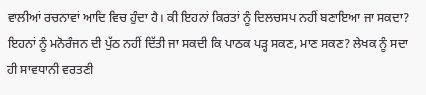ਵਾਲੀਆਂ ਰਚਨਾਵਾਂ ਆਦਿ ਵਿਚ ਹੁੰਦਾ ਹੈ। ਕੀ ਇਹਨਾਂ ਕਿਰਤਾਂ ਨੂੰ ਦਿਲਚਸਪ ਨਹੀਂ ਬਣਾਇਆ ਜਾ ਸਕਦਾ? ਇਹਨਾਂ ਨੂੰ ਮਨੋਰੰਜਨ ਦੀ ਪੁੱਠ ਨਹੀਂ ਦਿੱਤੀ ਜਾ ਸਕਦੀ ਕਿ ਪਾਠਕ ਪੜ੍ਹ ਸਕਣ, ਮਾਣ ਸਕਣ? ਲੇਖਕ ਨੂੰ ਸਦਾ ਹੀ ਸਾਵਧਾਨੀ ਵਰਤਣੀ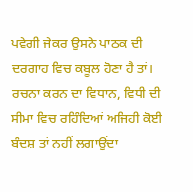ਪਵੇਗੀ ਜੇਕਰ ਉਸਨੇ ਪਾਠਕ ਦੀ ਦਰਗਾਹ ਵਿਚ ਕਬੂਲ ਹੋਣਾ ਹੈ ਤਾਂ। ਰਚਨਾ ਕਰਨ ਦਾ ਵਿਧਾਨ, ਵਿਧੀ ਦੀ ਸੀਮਾ ਵਿਚ ਰਹਿੰਦਿਆਂ ਅਜਿਹੀ ਕੋਈ ਬੰਦਸ਼ ਤਾਂ ਨਹੀਂ ਲਗਾਉਂਦਾ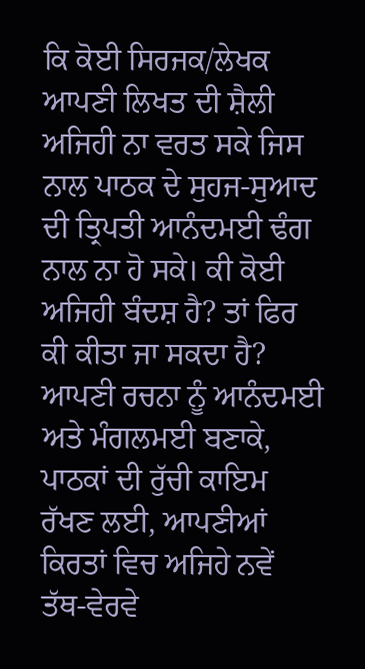ਕਿ ਕੋਈ ਸਿਰਜਕ/ਲੇਖਕ ਆਪਣੀ ਲਿਖਤ ਦੀ ਸ਼ੈਲੀ ਅਜਿਹੀ ਨਾ ਵਰਤ ਸਕੇ ਜਿਸ ਨਾਲ ਪਾਠਕ ਦੇ ਸੁਹਜ-ਸੁਆਦ ਦੀ ਤ੍ਰਿਪਤੀ ਆਨੰਦਮਈ ਢੰਗ ਨਾਲ ਨਾ ਹੋ ਸਕੇ। ਕੀ ਕੋਈ ਅਜਿਹੀ ਬੰਦਸ਼ ਹੈ? ਤਾਂ ਫਿਰ ਕੀ ਕੀਤਾ ਜਾ ਸਕਦਾ ਹੈ? ਆਪਣੀ ਰਚਨਾ ਨੂੰ ਆਨੰਦਮਈ ਅਤੇ ਮੰਗਲਮਈ ਬਣਾਕੇ, ਪਾਠਕਾਂ ਦੀ ਰੁੱਚੀ ਕਾਇਮ ਰੱਖਣ ਲਈ, ਆਪਣੀਆਂ ਕਿਰਤਾਂ ਵਿਚ ਅਜਿਹੇ ਨਵੇਂ ਤੱਥ-ਵੇਰਵੇ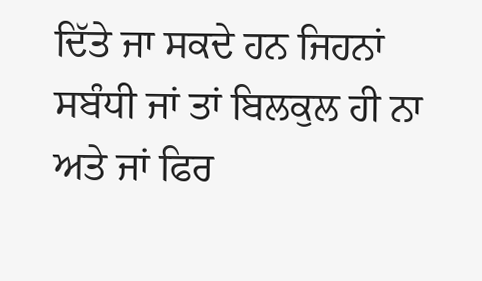ਦਿੱਤੇ ਜਾ ਸਕਦੇ ਹਨ ਜਿਹਨਾਂ ਸਬੰਧੀ ਜਾਂ ਤਾਂ ਬਿਲਕੁਲ ਹੀ ਨਾ ਅਤੇ ਜਾਂ ਫਿਰ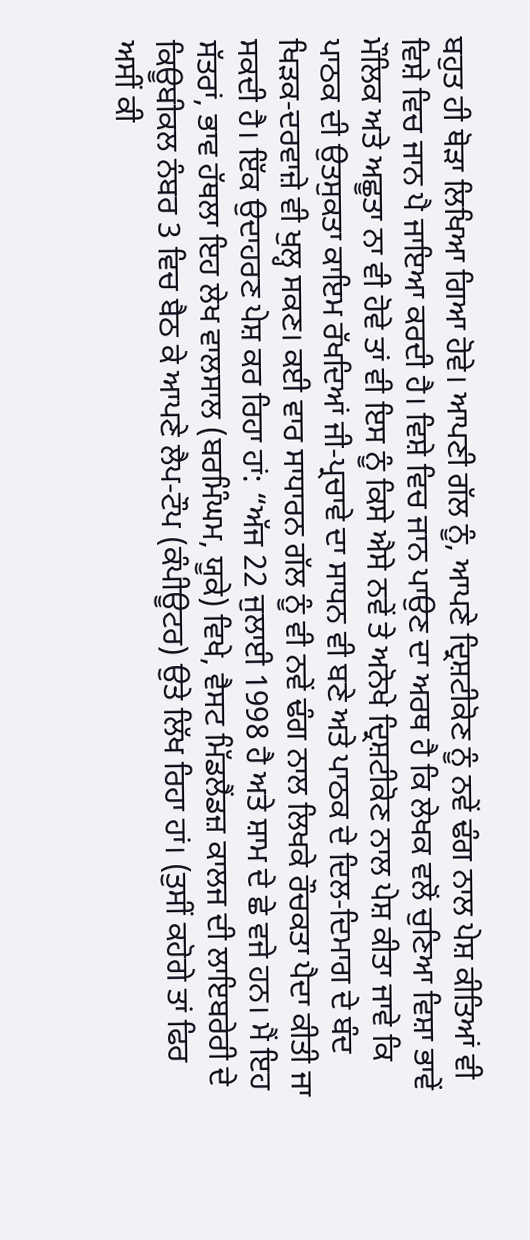ਬਹੁਤ ਹੀ ਥੋੜਾ ਲਿਖਿਆ ਗਿਆ ਹੋਵੇ। ਆਪਣੀ ਗੱਲ ਨੂੰ, ਆਪਣੇ ਦ੍ਰਿਸ਼ਟੀਕੋਣ ਨੂੰ ਨਵੇਂ ਢੰਗ ਨਾਲ ਪੇਸ਼ ਕੀਤਿਆਂ ਵੀ ਵਿਸ਼ੇ ਵਿਚ ਜਾਨ ਪੈ ਜਾਇਆ ਕਰਦੀ ਹੈ। ਵਿਸ਼ੇ ਵਿਚ ਜਾਨ ਪਾਉਣ ਦਾ ਅਰਥ ਹੈ ਕਿ ਲੇਖਕ ਵਲੋਂ ਚੁਣਿਆ ਵਿਸ਼ਾ ਭਾਵੇਂ ਮੌਲਿਕ ਅਤੇ ਅਛੂਤਾ ਨਾ ਵੀ ਹੋਵੇ ਤਾਂ ਵੀ ਇਸ ਨੂੰ ਕਿਸੇ ਐਸੇ ਨਵੇਂ ਤੇ ਅਨੋਖੇ ਦ੍ਰਿਸ਼ਟੀਕੋਣ ਨਾਲ ਪੇਸ਼ ਕੀਤਾ ਜਾਵੇ ਕਿ ਪਾਠਕ ਦੀ ਉਤਸੁਕਤਾ ਕਾਇਮ ਰੱਖਦਿਆਂ ਜੀ-ਪ੍ਰਚਾਵੇ ਦਾ ਸਾਧਨ ਵੀ ਬਣੇ ਅਤੇ ਪਾਠਕ ਦੇ ਦਿਲ-ਦਿਮਾਗ ਦੇ ਬੰਦ ਖਿੜਕ-ਦਰਵਾਜ਼ੇ ਵੀ ਖੁਲ੍ਹ ਸਕਣ। ਕਈ ਵਾਰ ਸਾਧਾਰਨ ਗੱਲ ਨੂੰ ਵੀ ਨਵੇਂ ਢੰਗ ਨਾਲ ਲਿਖਕੇ ਰੌਚਕਤਾ ਪੈਦਾ ਕੀਤੀ ਜਾ ਸਕਦੀ ਹੈ। ਇੱਕ ਉਦਾਹਰਣ ਪੇਸ਼ ਕਰ ਰਿਹਾ ਹਾਂ: “ਅੱਜ 22 ਜੁਲਾਈ 1998 ਹੈ ਅਤੇ ਸ਼ਾਮ ਦੇ ਛੇ ਵਜੇ ਹਨ। ਮੈਂ ਇਹ ਸੱਤਰਾਂ, ਭਾਵ ਹੱਥਲਾ ਇਹ ਲੇਖ ਵਾਲਸਾਲ (ਬਰਮਿੰਘਮ, ਯੂਕੇ) ਵਿਖੇ, ਵੈਸਟ ਮਿੱਡਲੈਂਡਜ਼ ਕਾਲਜ ਦੀ ਲਾਇਬਰੇਰੀ ਦੇ ਕਿਊਬੀਕਲ ਨੰਬਰ 3 ਵਿਚ ਬੈਠ ਕੇ ਆਪਣੇ ਲੈਪ-ਟੌਪ (ਕੰਪੀਊਟਰ) ਉਤੇ ਲਿੱਖ ਰਿਹਾ ਹਾਂ। (ਤੁਸੀਂ ਕਹੋਗੇ ਤਾਂ ਫਿਰ ਅਸੀਂ ਕੀ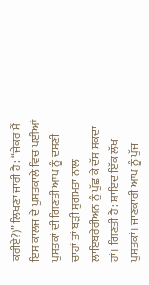ਕਰੀਏ?)” ਲਿਖਣਾ ਜਾਰੀ ਹੈ: “ਜੇਕਰ ਮੈਂ ਇਸ ਕਾਲਜ ਦੇ ਪੁਸਤਕਾਲੇ ਵਿਚ ਪਈਆਂ ਪੁਸਤਕਾਂ ਦੀ ਗਿਣਤੀ ਆਪ ਨੂੰ ਦਸਣੀ ਚਾਹਾਂ ਤਾਂ ਬੜੀ ਸੁਗਮਤਾ ਨਾਲ ਲਾਇਬਰੇਰੀਅਨ ਨੁੰ ਪੁੱਛ ਕੇ ਦੱਸ ਸਕਦਾ ਹਾਂ। ਗਿਣਤੀ ਹੈ: ਸ਼ਾਇਦ ਇੱਕ ਲੱਖ ਪੁਸਤਕਾਂ। ਜਾਣਕਾਰੀ ਆਪ ਨੂੰ ਪੁੱਜ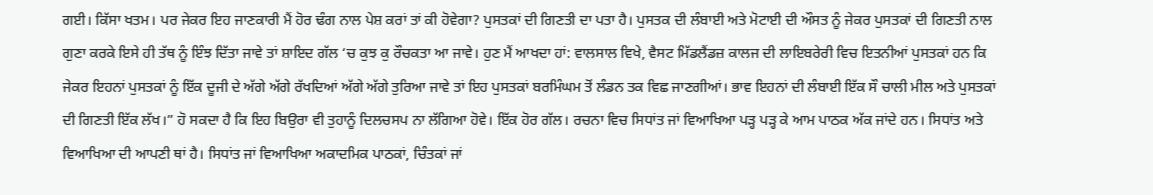ਗਈ। ਕਿੱਸਾ ਖਤਮ। ਪਰ ਜੇਕਰ ਇਹ ਜਾਣਕਾਰੀ ਮੈਂ ਹੋਰ ਢੰਗ ਨਾਲ ਪੇਸ਼ ਕਰਾਂ ਤਾਂ ਕੀ ਹੋਵੇਗਾ? ਪੁਸਤਕਾਂ ਦੀ ਗਿਣਤੀ ਦਾ ਪਤਾ ਹੈ। ਪੁਸਤਕ ਦੀ ਲੰਬਾਈ ਅਤੇ ਮੋਟਾਈ ਦੀ ਔਸਤ ਨੂੰ ਜੇਕਰ ਪੁਸਤਕਾਂ ਦੀ ਗਿਣਤੀ ਨਾਲ ਗੁਣਾ ਕਰਕੇ ਇਸੇ ਹੀ ਤੱਥ ਨੂੰ ਇੰਝ ਦਿੱਤਾ ਜਾਵੇ ਤਾਂ ਸ਼ਾਇਦ ਗੱਲ ‘ਚ ਕੁਝ ਕੁ ਰੌਚਕਤਾ ਆ ਜਾਵੇ। ਹੁਣ ਮੈਂ ਆਖਦਾ ਹਾਂ: ਵਾਲਸਾਲ ਵਿਖੇ, ਵੈਸਟ ਮਿੱਡਲੈਂਡਜ਼ ਕਾਲਜ ਦੀ ਲਾਇਬਰੇਰੀ ਵਿਚ ਇਤਨੀਆਂ ਪੁਸਤਕਾਂ ਹਨ ਕਿ ਜੇਕਰ ਇਹਨਾਂ ਪੁਸਤਕਾਂ ਨੂੰ ਇੱਕ ਦੂਜੀ ਦੇ ਅੱਗੇ ਅੱਗੇ ਰੱਖਦਿਆਂ ਅੱਗੇ ਅੱਗੇ ਤੁਰਿਆ ਜਾਵੇ ਤਾਂ ਇਹ ਪੁਸਤਕਾਂ ਬਰਮਿੰਘਮ ਤੋਂ ਲੰਡਨ ਤਕ ਵਿਛ ਜਾਣਗੀਆਂ। ਭਾਵ ਇਹਨਾਂ ਦੀ ਲੰਬਾਈ ਇੱਕ ਸੌ ਚਾਲੀ ਮੀਲ ਅਤੇ ਪੁਸਤਕਾਂ ਦੀ ਗਿਣਤੀ ਇੱਕ ਲੱਖ।” ਹੋ ਸਕਦਾ ਹੈ ਕਿ ਇਹ ਬਿਉਰਾ ਵੀ ਤੁਹਾਨੂੰ ਦਿਲਚਸਪ ਨਾ ਲੱਗਿਆ ਹੋਵੇ। ਇੱਕ ਹੋਰ ਗੱਲ। ਰਚਨਾ ਵਿਚ ਸਿਧਾਂਤ ਜਾਂ ਵਿਆਖਿਆ ਪੜ੍ਹ ਪੜ੍ਹ ਕੇ ਆਮ ਪਾਠਕ ਅੱਕ ਜਾਂਦੇ ਹਨ। ਸਿਧਾਂਤ ਅਤੇ ਵਿਆਖਿਆ ਦੀ ਆਪਣੀ ਥਾਂ ਹੈ। ਸਿਧਾਂਤ ਜਾਂ ਵਿਆਖਿਆ ਅਕਾਦਮਿਕ ਪਾਠਕਾਂ, ਚਿੰਤਕਾਂ ਜਾਂ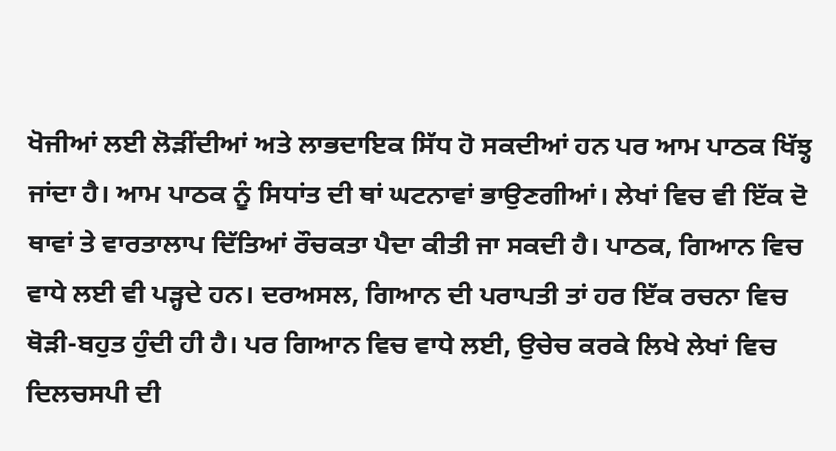ਖੋਜੀਆਂ ਲਈ ਲੋੜੀਂਦੀਆਂ ਅਤੇ ਲਾਭਦਾਇਕ ਸਿੱਧ ਹੋ ਸਕਦੀਆਂ ਹਨ ਪਰ ਆਮ ਪਾਠਕ ਖਿੱਝ੍ਹ ਜਾਂਦਾ ਹੈ। ਆਮ ਪਾਠਕ ਨੂੰ ਸਿਧਾਂਤ ਦੀ ਥਾਂ ਘਟਨਾਵਾਂ ਭਾਉਣਗੀਆਂ। ਲੇਖਾਂ ਵਿਚ ਵੀ ਇੱਕ ਦੋ ਥਾਵਾਂ ਤੇ ਵਾਰਤਾਲਾਪ ਦਿੱਤਿਆਂ ਰੌਚਕਤਾ ਪੈਦਾ ਕੀਤੀ ਜਾ ਸਕਦੀ ਹੈ। ਪਾਠਕ, ਗਿਆਨ ਵਿਚ ਵਾਧੇ ਲਈ ਵੀ ਪੜ੍ਹਦੇ ਹਨ। ਦਰਅਸਲ, ਗਿਆਨ ਦੀ ਪਰਾਪਤੀ ਤਾਂ ਹਰ ਇੱਕ ਰਚਨਾ ਵਿਚ ਥੋੜੀ-ਬਹੁਤ ਹੁੰਦੀ ਹੀ ਹੈ। ਪਰ ਗਿਆਨ ਵਿਚ ਵਾਧੇ ਲਈ, ਉਚੇਚ ਕਰਕੇ ਲਿਖੇ ਲੇਖਾਂ ਵਿਚ ਦਿਲਚਸਪੀ ਦੀ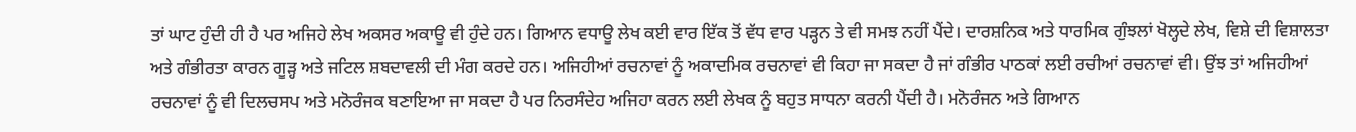ਤਾਂ ਘਾਟ ਹੁੰਦੀ ਹੀ ਹੈ ਪਰ ਅਜਿਹੇ ਲੇਖ ਅਕਸਰ ਅਕਾਊ ਵੀ ਹੁੰਦੇ ਹਨ। ਗਿਆਨ ਵਧਾਊ ਲੇਖ ਕਈ ਵਾਰ ਇੱਕ ਤੋਂ ਵੱਧ ਵਾਰ ਪੜ੍ਹਨ ਤੇ ਵੀ ਸਮਝ ਨਹੀਂ ਪੈਂਦੇ। ਦਾਰਸ਼ਨਿਕ ਅਤੇ ਧਾਰਮਿਕ ਗੁੰਝਲਾਂ ਖੋਲ੍ਹਦੇ ਲੇਖ, ਵਿਸ਼ੇ ਦੀ ਵਿਸ਼ਾਲਤਾ ਅਤੇ ਗੰਭੀਰਤਾ ਕਾਰਨ ਗੂੜ੍ਹ ਅਤੇ ਜਟਿਲ ਸ਼ਬਦਾਵਲੀ ਦੀ ਮੰਗ ਕਰਦੇ ਹਨ। ਅਜਿਹੀਆਂ ਰਚਨਾਵਾਂ ਨੂੰ ਅਕਾਦਮਿਕ ਰਚਨਾਵਾਂ ਵੀ ਕਿਹਾ ਜਾ ਸਕਦਾ ਹੈ ਜਾਂ ਗੰਭੀਰ ਪਾਠਕਾਂ ਲਈ ਰਚੀਆਂ ਰਚਨਾਵਾਂ ਵੀ। ਉਂਝ ਤਾਂ ਅਜਿਹੀਆਂ ਰਚਨਾਵਾਂ ਨੂੰ ਵੀ ਦਿਲਚਸਪ ਅਤੇ ਮਨੋਰੰਜਕ ਬਣਾਇਆ ਜਾ ਸਕਦਾ ਹੈ ਪਰ ਨਿਰਸੰਦੇਹ ਅਜਿਹਾ ਕਰਨ ਲਈ ਲੇਖਕ ਨੂੰ ਬਹੁਤ ਸਾਧਨਾ ਕਰਨੀ ਪੈਂਦੀ ਹੈ। ਮਨੋਰੰਜਨ ਅਤੇ ਗਿਆਨ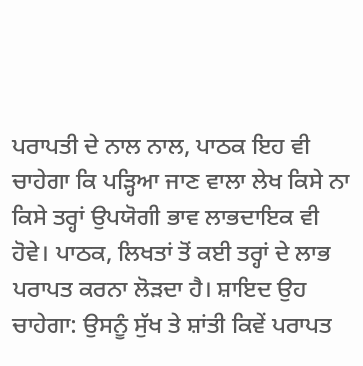ਪਰਾਪਤੀ ਦੇ ਨਾਲ ਨਾਲ, ਪਾਠਕ ਇਹ ਵੀ ਚਾਹੇਗਾ ਕਿ ਪੜ੍ਹਿਆ ਜਾਣ ਵਾਲਾ ਲੇਖ ਕਿਸੇ ਨਾ ਕਿਸੇ ਤਰ੍ਹਾਂ ਉਪਯੋਗੀ ਭਾਵ ਲਾਭਦਾਇਕ ਵੀ ਹੋਵੇ। ਪਾਠਕ, ਲਿਖਤਾਂ ਤੋਂ ਕਈ ਤਰ੍ਹਾਂ ਦੇ ਲਾਭ ਪਰਾਪਤ ਕਰਨਾ ਲੋੜਦਾ ਹੈ। ਸ਼ਾਇਦ ਉਹ ਚਾਹੇਗਾ: ਉਸਨੂੰ ਸੁੱਖ ਤੇ ਸ਼ਾਂਤੀ ਕਿਵੇਂ ਪਰਾਪਤ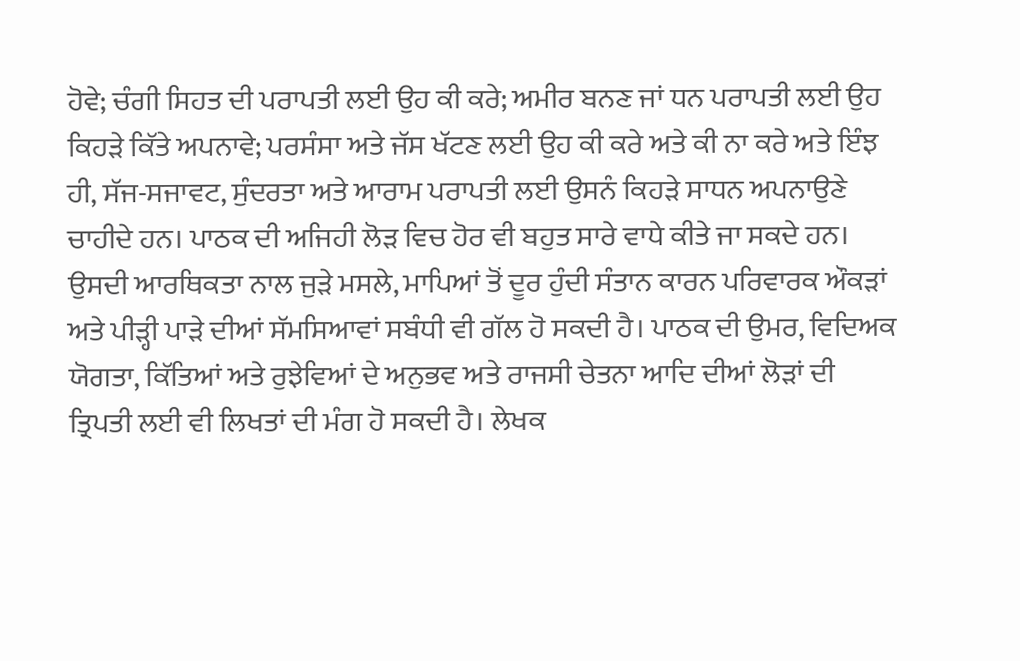ਹੋਵੇ; ਚੰਗੀ ਸਿਹਤ ਦੀ ਪਰਾਪਤੀ ਲਈ ਉਹ ਕੀ ਕਰੇ; ਅਮੀਰ ਬਨਣ ਜਾਂ ਧਨ ਪਰਾਪਤੀ ਲਈ ਉਹ ਕਿਹੜੇ ਕਿੱਤੇ ਅਪਨਾਵੇ; ਪਰਸੰਸਾ ਅਤੇ ਜੱਸ ਖੱਟਣ ਲਈ ਉਹ ਕੀ ਕਰੇ ਅਤੇ ਕੀ ਨਾ ਕਰੇ ਅਤੇ ਇੰਝ ਹੀ, ਸੱਜ-ਸਜਾਵਟ, ਸੁੰਦਰਤਾ ਅਤੇ ਆਰਾਮ ਪਰਾਪਤੀ ਲਈ ਉਸਨੰ ਕਿਹੜੇ ਸਾਧਨ ਅਪਨਾਉਣੇ ਚਾਹੀਦੇ ਹਨ। ਪਾਠਕ ਦੀ ਅਜਿਹੀ ਲੋੜ ਵਿਚ ਹੋਰ ਵੀ ਬਹੁਤ ਸਾਰੇ ਵਾਧੇ ਕੀਤੇ ਜਾ ਸਕਦੇ ਹਨ। ਉਸਦੀ ਆਰਥਿਕਤਾ ਨਾਲ ਜੁੜੇ ਮਸਲੇ, ਮਾਪਿਆਂ ਤੋਂ ਦੂਰ ਹੁੰਦੀ ਸੰਤਾਨ ਕਾਰਨ ਪਰਿਵਾਰਕ ਔਕੜਾਂ ਅਤੇ ਪੀੜ੍ਹੀ ਪਾੜੇ ਦੀਆਂ ਸੱਮਸਿਆਵਾਂ ਸਬੰਧੀ ਵੀ ਗੱਲ ਹੋ ਸਕਦੀ ਹੈ। ਪਾਠਕ ਦੀ ਉਮਰ, ਵਿਦਿਅਕ ਯੋਗਤਾ, ਕਿੱਤਿਆਂ ਅਤੇ ਰੁਝੇਵਿਆਂ ਦੇ ਅਨੁਭਵ ਅਤੇ ਰਾਜਸੀ ਚੇਤਨਾ ਆਦਿ ਦੀਆਂ ਲੋੜਾਂ ਦੀ ਤ੍ਰਿਪਤੀ ਲਈ ਵੀ ਲਿਖਤਾਂ ਦੀ ਮੰਗ ਹੋ ਸਕਦੀ ਹੈ। ਲੇਖਕ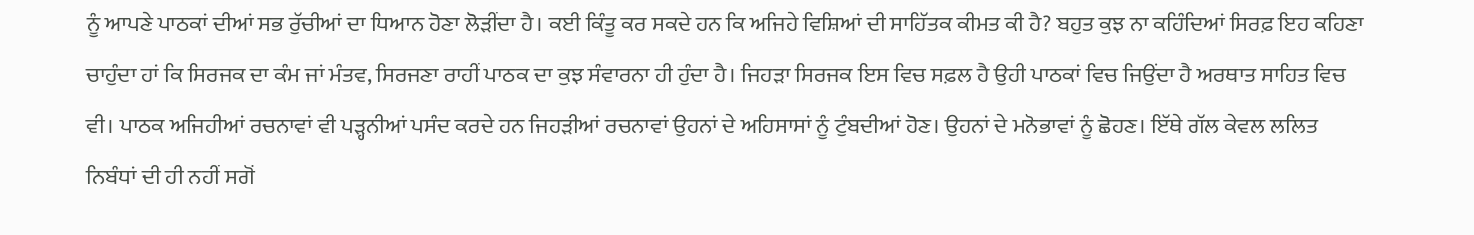ਨੂੰ ਆਪਣੇ ਪਾਠਕਾਂ ਦੀਆਂ ਸਭ ਰੁੱਚੀਆਂ ਦਾ ਧਿਆਨ ਹੋਣਾ ਲੋੜੀਂਦਾ ਹੈ। ਕਈ ਕਿੰਤੂ ਕਰ ਸਕਦੇ ਹਨ ਕਿ ਅਜਿਹੇ ਵਿਸ਼ਿਆਂ ਦੀ ਸਾਹਿੱਤਕ ਕੀਮਤ ਕੀ ਹੈ? ਬਹੁਤ ਕੁਝ ਨਾ ਕਹਿੰਦਿਆਂ ਸਿਰਫ਼ ਇਹ ਕਹਿਣਾ ਚਾਹੁੰਦਾ ਹਾਂ ਕਿ ਸਿਰਜਕ ਦਾ ਕੰਮ ਜਾਂ ਮੰਤਵ, ਸਿਰਜਣਾ ਰਾਹੀਂ ਪਾਠਕ ਦਾ ਕੁਝ ਸੰਵਾਰਨਾ ਹੀ ਹੁੰਦਾ ਹੈ। ਜਿਹੜਾ ਸਿਰਜਕ ਇਸ ਵਿਚ ਸਫ਼ਲ ਹੈ ਉਹੀ ਪਾਠਕਾਂ ਵਿਚ ਜਿਉਂਦਾ ਹੈ ਅਰਥਾਤ ਸਾਹਿਤ ਵਿਚ ਵੀ। ਪਾਠਕ ਅਜਿਹੀਆਂ ਰਚਨਾਵਾਂ ਵੀ ਪੜ੍ਹਨੀਆਂ ਪਸੰਦ ਕਰਦੇ ਹਨ ਜਿਹੜੀਆਂ ਰਚਨਾਵਾਂ ਉਹਨਾਂ ਦੇ ਅਹਿਸਾਸਾਂ ਨੂੰ ਟੁੰਬਦੀਆਂ ਹੋਣ। ਉਹਨਾਂ ਦੇ ਮਨੋਭਾਵਾਂ ਨੂੰ ਛੋਹਣ। ਇੱਥੇ ਗੱਲ ਕੇਵਲ ਲਲਿਤ ਨਿਬੰਧਾਂ ਦੀ ਹੀ ਨਹੀਂ ਸਗੋਂ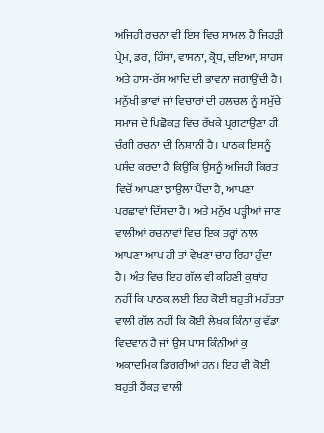ਅਜਿਹੀ ਰਚਨਾ ਵੀ ਇਸ ਵਿਚ ਸਾਮਲ ਹੈ ਜਿਹੜੀ ਪ੍ਰੇਮ, ਡਰ, ਹਿੰਸਾ, ਵਾਸਨਾ, ਕ੍ਰੋਧ, ਦਇਆ, ਸਾਹਸ ਅਤੇ ਹਾਸ-ਰੱਸ ਆਦਿ ਦੀ ਭਾਵਨਾ ਜਗਾਉਂਦੀ ਹੈ। ਮਨੁੱਖੀ ਭਾਵਾਂ ਜਾਂ ਵਿਚਾਰਾਂ ਦੀ ਹਲਚਲ ਨੂੰ ਸਮੁੱਚੇ ਸਮਾਜ ਦੇ ਪਿਛੋਕੜ ਵਿਚ ਰੱਖਕੇ ਪ੍ਰਗਟਾਉਣਾ ਹੀ ਚੰਗੀ ਰਚਨਾ ਦੀ ਨਿਸ਼ਾਨੀ ਹੈ। ਪਾਠਕ ਇਸਨੂੰ ਪਸੰਦ ਕਰਦਾ ਹੈ ਕਿਉਂਕਿ ਉਸਨੂੰ ਅਜਿਹੀ ਕਿਰਤ ਵਿਚੋਂ ਆਪਣਾ ਝਾਉਲਾ ਪੈਂਦਾ ਹੈ, ਆਪਣਾ ਪਰਛਾਵਾਂ ਦਿੱਸਦਾ ਹੈ। ਅਤੇ ਮਨੁੱਖ ਪੜ੍ਹੀਆਂ ਜਾਣ ਵਾਲੀਆਂ ਰਚਨਾਵਾਂ ਵਿਚ ਇਕ ਤਰ੍ਹਾਂ ਨਾਲ ਆਪਣਾ ਆਪ ਹੀ ਤਾਂ ਵੇਖਣਾ ਚਾਹ ਰਿਹਾ ਹੁੰਦਾ ਹੈ। ਅੰਤ ਵਿਚ ਇਹ ਗੱਲ ਵੀ ਕਹਿਣੀ ਕੁਥਾਂਹ ਨਹੀਂ ਕਿ ਪਾਠਕ ਲਈ ਇਹ ਕੋਈ ਬਹੁਤੀ ਮਹੱਤਤਾ ਵਾਲੀ ਗੱਲ ਨਹੀਂ ਕਿ ਕੋਈ ਲੇਖਕ ਕਿੰਨਾ ਕੁ ਵੱਡਾ ਵਿਦਵਾਨ ਹੈ ਜਾਂ ਉਸ ਪਾਸ ਕਿੰਨੀਆਂ ਕੁ ਅਕਾਦਮਿਕ ਡਿਗਰੀਆਂ ਹਨ। ਇਹ ਵੀ ਕੋਈ ਬਹੁਤੀ ਹੈਂਕੜ ਵਾਲੀ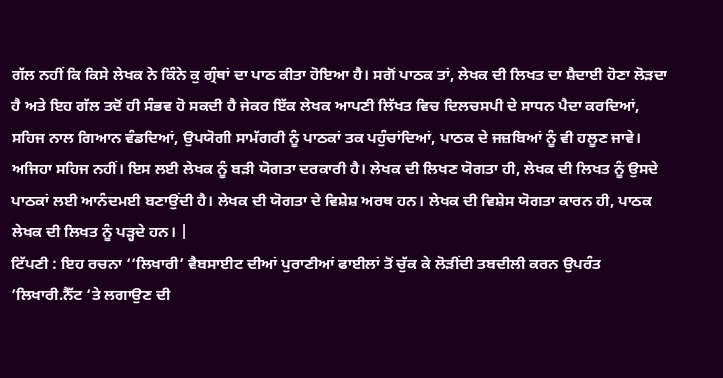ਗੱਲ ਨਹੀਂ ਕਿ ਕਿਸੇ ਲੇਖਕ ਨੇ ਕਿੰਨੇ ਕੁ ਗ੍ਰੰਥਾਂ ਦਾ ਪਾਠ ਕੀਤਾ ਹੋਇਆ ਹੈ। ਸਗੋਂ ਪਾਠਕ ਤਾਂ, ਲੇਖਕ ਦੀ ਲਿਖਤ ਦਾ ਸ਼ੈਦਾਈ ਹੋਣਾ ਲੋੜਦਾ ਹੈ ਅਤੇ ਇਹ ਗੱਲ ਤਦੋਂ ਹੀ ਸੰਭਵ ਹੋ ਸਕਦੀ ਹੈ ਜੇਕਰ ਇੱਕ ਲੇਖਕ ਆਪਣੀ ਲਿੱਖਤ ਵਿਚ ਦਿਲਚਸਪੀ ਦੇ ਸਾਧਨ ਪੈਦਾ ਕਰਦਿਆਂ, ਸਹਿਜ ਨਾਲ ਗਿਆਨ ਵੰਡਦਿਆਂ, ਉਪਯੋਗੀ ਸਾਮੱਗਰੀ ਨੂੰ ਪਾਠਕਾਂ ਤਕ ਪਹੁੰਚਾਂਦਿਆਂ, ਪਾਠਕ ਦੇ ਜਜ਼ਬਿਆਂ ਨੂੰ ਵੀ ਹਲੂਣ ਜਾਵੇ। ਅਜਿਹਾ ਸਹਿਜ ਨਹੀਂ। ਇਸ ਲਈ ਲੇਖਕ ਨੂੰ ਬੜੀ ਯੋਗਤਾ ਦਰਕਾਰੀ ਹੈ। ਲੇਖਕ ਦੀ ਲਿਖਣ ਯੋਗਤਾ ਹੀ, ਲੇਖਕ ਦੀ ਲਿਖਤ ਨੂੰ ਉਸਦੇ ਪਾਠਕਾਂ ਲਈ ਆਨੰਦਮਈ ਬਣਾਉਂਦੀ ਹੈ। ਲੇਖਕ ਦੀ ਯੋਗਤਾ ਦੇ ਵਿਸ਼ੇਸ਼ ਅਰਥ ਹਨ। ਲੇਖਕ ਦੀ ਵਿਸ਼ੇਸ ਯੋਗਤਾ ਕਾਰਨ ਹੀ, ਪਾਠਕ ਲੇਖਕ ਦੀ ਲਿਖਤ ਨੂੰ ਪੜ੍ਹਦੇ ਹਨ। |
ਟਿੱਪਣੀ : ਇਹ ਰਚਨਾ ‘‘ਲਿਖਾਰੀ’ ਵੈਬਸਾਈਟ ਦੀਆਂ ਪੁਰਾਣੀਆਂ ਫਾਈਲਾਂ ਤੋਂ ਚੁੱਕ ਕੇ ਲੋੜੀਂਦੀ ਤਬਦੀਲੀ ਕਰਨ ਉਪਰੰਤ ’ਲਿਖਾਰੀ.ਨੈੱਟ ‘ਤੇ ਲਗਾਉਣ ਦੀ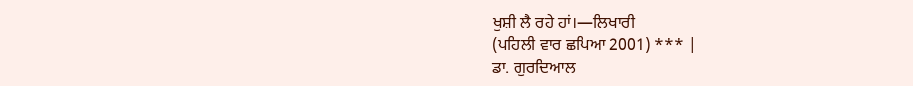ਖੁਸ਼ੀ ਲੈ ਰਹੇ ਹਾਂ।—ਲਿਖਾਰੀ
(ਪਹਿਲੀ ਵਾਰ ਛਪਿਆ 2001) *** |
ਡਾ. ਗੁਰਦਿਆਲ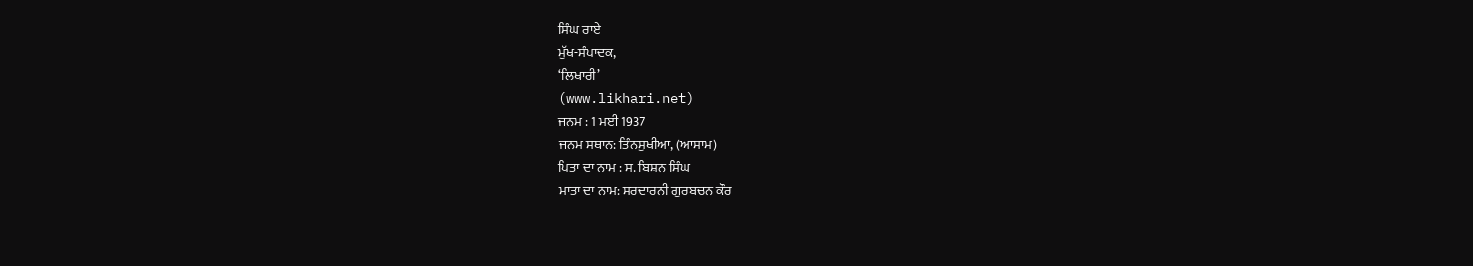ਸਿੰਘ ਰਾਏ
ਮੁੱਖ-ਸੰਪਾਦਕ,
‘ਲਿਖਾਰੀ’
(www.likhari.net)
ਜਨਮ : 1 ਮਈ 1937
ਜਨਮ ਸਥਾਨ: ਤਿੰਨਸੁਖੀਆ, (ਆਸਾਮ)
ਪਿਤਾ ਦਾ ਨਾਮ : ਸ. ਬਿਸ਼ਨ ਸਿੰਘ
ਮਾਤਾ ਦਾ ਨਾਮ: ਸਰਦਾਰਨੀ ਗੁਰਬਚਨ ਕੌਰ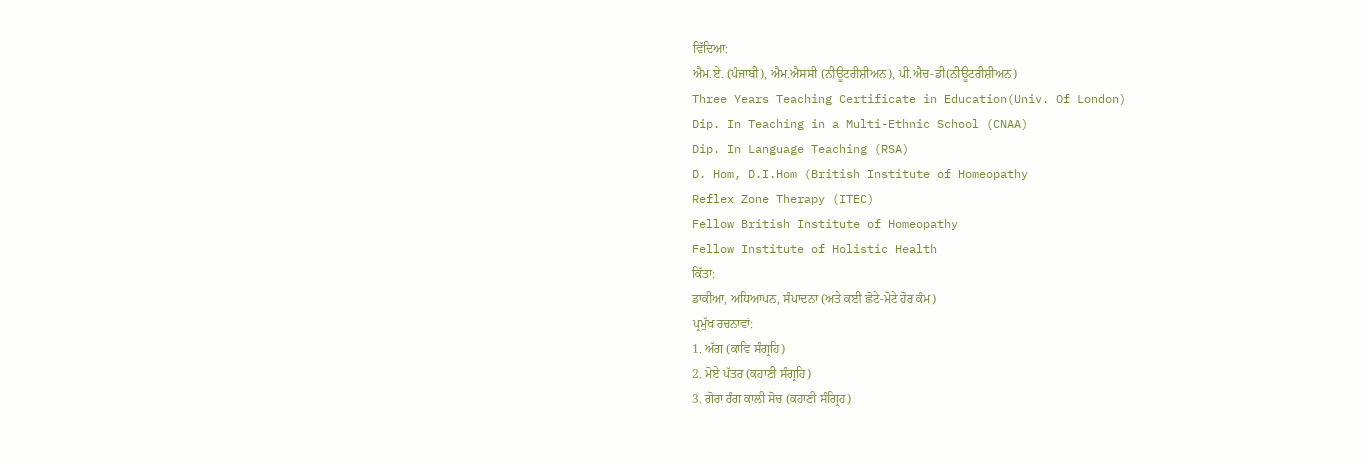ਵਿੱਦਿਆ:
ਐਮ.ਏ. (ਪੰਜਾਬੀ), ਐਮ.ਐਸਸੀ (ਨੀਊਟਰੀਸ਼ੀਅਨ), ਪੀ.ਐਚ-ਡੀ(ਨੀਊਟਰੀਸ਼ੀਅਨ)
Three Years Teaching Certificate in Education(Univ. Of London)
Dip. In Teaching in a Multi-Ethnic School (CNAA)
Dip. In Language Teaching (RSA)
D. Hom, D.I.Hom (British Institute of Homeopathy
Reflex Zone Therapy (ITEC)
Fellow British Institute of Homeopathy
Fellow Institute of Holistic Health
ਕਿੱਤਾ:
ਡਾਕੀਆ, ਅਧਿਆਪਨ, ਸੰਪਾਦਨਾ (ਅਤੇ ਕਈ ਛੋਟੇ-ਮੋਟੇ ਹੋਰ ਕੰਮ)
ਪ੍ਰਮੁੱਖ ਰਚਨਾਵਾਂ:
1. ਅੱਗ (ਕਾਵਿ ਸੰਗ੍ਰਹਿ)
2. ਮੋਏ ਪੱਤਰ (ਕਹਾਣੀ ਸੰਗ੍ਰਹਿ)
3. ਗੋਰਾ ਰੰਗ ਕਾਲੀ ਸੋਚ (ਕਹਾਣੀ ਸੰਗ੍ਰਿਹ)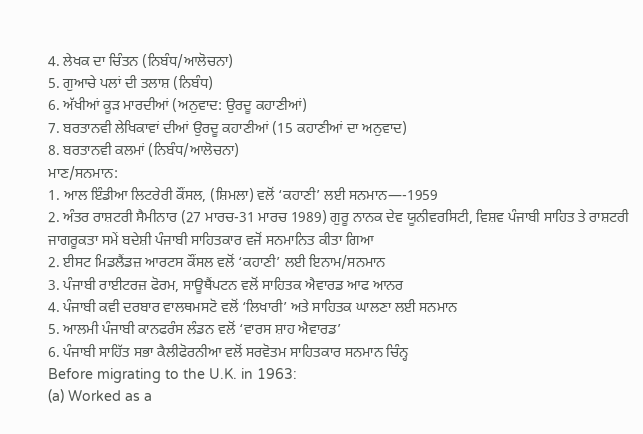4. ਲੇਖਕ ਦਾ ਚਿੰਤਨ (ਨਿਬੰਧ/ਆਲੋਚਨਾ)
5. ਗੁਆਚੇ ਪਲਾਂ ਦੀ ਤਲਾਸ਼ (ਨਿਬੰਧ)
6. ਅੱਖੀਆਂ ਕੂੜ ਮਾਰਦੀਆਂ (ਅਨੁਵਾਦ: ਉਰਦੂ ਕਹਾਣੀਆਂ)
7. ਬਰਤਾਨਵੀ ਲੇਖਿਕਾਵਾਂ ਦੀਆਂ ਉਰਦੂ ਕਹਾਣੀਆਂ (15 ਕਹਾਣੀਆਂ ਦਾ ਅਨੁਵਾਦ)
8. ਬਰਤਾਨਵੀ ਕਲਮਾਂ (ਨਿਬੰਧ/ਆਲੋਚਨਾ)
ਮਾਣ/ਸਨਮਾਨ:
1. ਆਲ ਇੰਡੀਆ ਲਿਟਰੇਰੀ ਕੌਂਸਲ, (ਸ਼ਿਮਲਾ) ਵਲੋਂ ‘ਕਹਾਣੀ’ ਲਈ ਸਨਮਾਨ—-1959
2. ਅੰਤਰ ਰਾਸ਼ਟਰੀ ਸੈਮੀਨਾਰ (27 ਮਾਰਚ-31 ਮਾਰਚ 1989) ਗੁਰੂ ਨਾਨਕ ਦੇਵ ਯੂਨੀਵਰਸਿਟੀ, ਵਿਸ਼ਵ ਪੰਜਾਬੀ ਸਾਹਿਤ ਤੇ ਰਾਸ਼ਟਰੀ ਜਾਗਰੂਕਤਾ ਸਮੇਂ ਬਦੇਸ਼ੀ ਪੰਜਾਬੀ ਸਾਹਿਤਕਾਰ ਵਜੋਂ ਸਨਮਾਨਿਤ ਕੀਤਾ ਗਿਆ
2. ਈਸਟ ਮਿਡਲੈਂਡਜ਼ ਆਰਟਸ ਕੌਂਸਲ ਵਲੋਂ ‘ਕਹਾਣੀ’ ਲਈ ਇਨਾਮ/ਸਨਮਾਨ
3. ਪੰਜਾਬੀ ਰਾਈਟਰਜ਼ ਫੋਰਮ, ਸਾਊਥੈਂਪਟਨ ਵਲੋਂ ਸਾਹਿਤਕ ਐਵਾਰਡ ਆਫ ਆਨਰ
4. ਪੰਜਾਬੀ ਕਵੀ ਦਰਬਾਰ ਵਾਲਥਮਸਟੋ ਵਲੋਂ ‘ਲਿਖਾਰੀ’ ਅਤੇ ਸਾਹਿਤਕ ਘਾਲਣਾ ਲਈ ਸਨਮਾਨ
5. ਆਲਮੀ ਪੰਜਾਬੀ ਕਾਨਫਰੰਸ ਲੰਡਨ ਵਲੋਂ ‘ਵਾਰਸ ਸ਼ਾਹ ਐਵਾਰਡ’
6. ਪੰਜਾਬੀ ਸਾਹਿੱਤ ਸਭਾ ਕੈਲੀਫੋਰਨੀਆ ਵਲੋਂ ਸਰਵੋਤਮ ਸਾਹਿਤਕਾਰ ਸਨਮਾਨ ਚਿੰਨ੍ਹ
Before migrating to the U.K. in 1963:
(a) Worked as a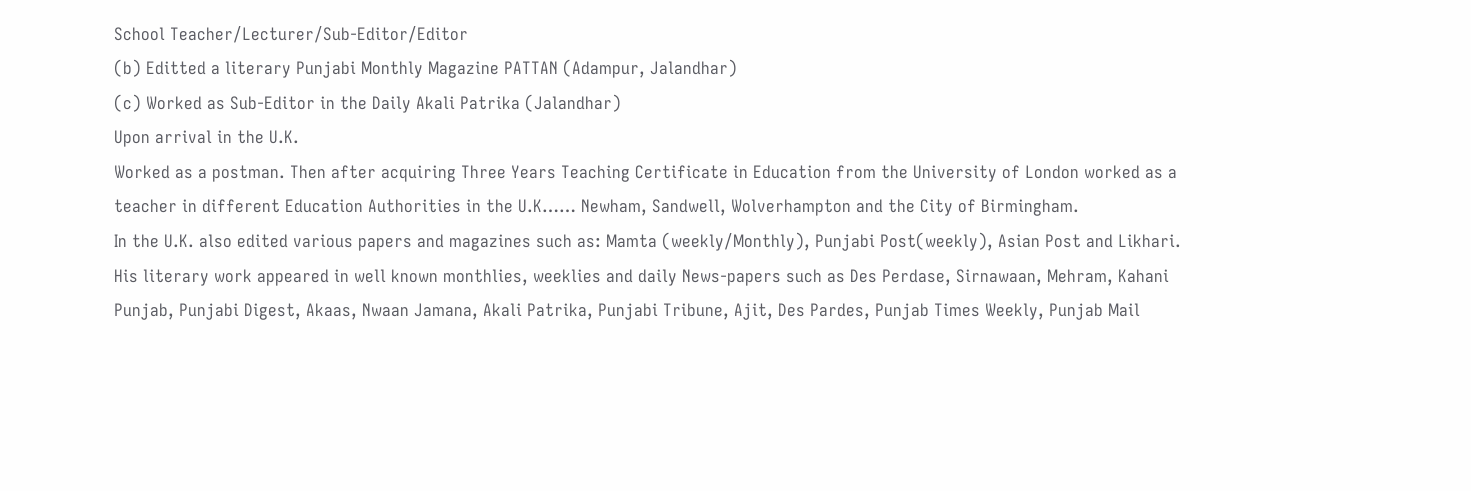School Teacher/Lecturer/Sub-Editor/Editor
(b) Editted a literary Punjabi Monthly Magazine PATTAN (Adampur, Jalandhar)
(c) Worked as Sub-Editor in the Daily Akali Patrika (Jalandhar)
Upon arrival in the U.K.
Worked as a postman. Then after acquiring Three Years Teaching Certificate in Education from the University of London worked as a teacher in different Education Authorities in the U.K…… Newham, Sandwell, Wolverhampton and the City of Birmingham.
In the U.K. also edited various papers and magazines such as: Mamta (weekly/Monthly), Punjabi Post(weekly), Asian Post and Likhari.
His literary work appeared in well known monthlies, weeklies and daily News-papers such as Des Perdase, Sirnawaan, Mehram, Kahani Punjab, Punjabi Digest, Akaas, Nwaan Jamana, Akali Patrika, Punjabi Tribune, Ajit, Des Pardes, Punjab Times Weekly, Punjab Mail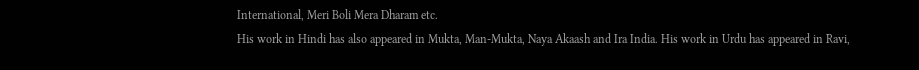International, Meri Boli Mera Dharam etc.
His work in Hindi has also appeared in Mukta, Man-Mukta, Naya Akaash and Ira India. His work in Urdu has appeared in Ravi,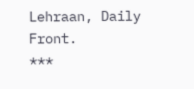Lehraan, Daily Front.
***